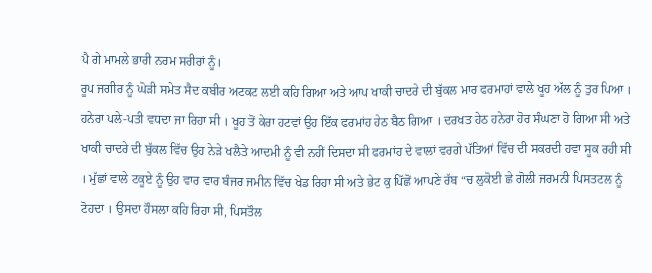ਪੈ ਗੇ ਮਾਮਲੇ ਭਾਰੀ ਨਰਮ ਸਰੀਰਾਂ ਨੂੰ।
ਰੂਪ ਜਗੀਰ ਨੂੰ ਘੋੜੀ ਸਮੇਤ ਸੈਦ ਕਬੀਰ ਅਟਕਟ ਲਈ ਕਹਿ ਗਿਆ ਅਤੇ ਆਪ ਖਾਕੀ ਚਾਦਰੇ ਦੀ ਬੁੱਕਲ ਮਾਰ ਫਰਮਾਹਾਂ ਵਾਲੇ ਖੂਹ ਅੱਲ ਨੂੰ ਤੁਰ ਪਿਆ । ਹਨੇਰਾ ਪਲੇ-ਪਤੀ ਵਧਦਾ ਜਾ ਰਿਹਾ ਸੀ । ਖੂਹ ਤੋਂ ਕੇਰਾ ਹਟਵਾਂ ਉਹ ਇੱਕ ਫਰਮਾਂਹ ਹੇਠ ਬੈਠ ਗਿਆ । ਦਰਖਤ ਹੇਠ ਹਨੇਰਾ ਹੋਰ ਸੰਘਣਾ ਹੋ ਗਿਆ ਸੀ ਅਤੇ ਖਾਕੀ ਚਾਦਰੇ ਦੀ ਬੁੱਕਲ ਵਿੱਚ ਉਹ ਨੇੜੇ ਖਲੈਤੇ ਆਦਮੀ ਨੂੰ ਵੀ ਨਹੀਂ ਦਿਸਦਾ ਸੀ ਫਰਮਾਂਹ ਦੇ ਵਾਲਾਂ ਵਰਗੇ ਪੱਤਿਆਂ ਵਿੱਚ ਦੀ ਸਕਰਦੀ ਹਵਾ ਸੂਕ ਰਹੀ ਸੀ । ਮੁੱਛਾਂ ਵਾਲੇ ਟਕੂਏ ਨੂੰ ਉਹ ਵਾਰ ਵਾਰ ਬੰਜਰ ਜਮੀਨ ਵਿੱਚ ਖੇਡ ਰਿਹਾ ਸੀ ਅਤੇ ਭੇਟ ਕੁ ਪਿੱਛੋਂ ਆਪਣੇ ਰੱਬ “ਚ ਲੁਕੋਈ ਛੇ ਗੋਲੀ ਜਰਮਨੀ ਪਿਸਤਟਲ ਨੂੰ ਟੋਹਦਾ । ਉਸਦਾ ਹੌਸਲਾ ਕਹਿ ਰਿਹਾ ਸੀ, ਪਿਸਤੌਲ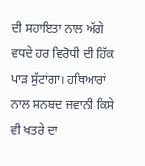ਦੀ ਸਹਾਇਤਾ ਨਾਲ ਅੱਗੇ ਵਧਦੇ ਹਰ ਵਿਰੋਧੀ ਦੀ ਹਿੱਕ ਪਾੜ ਸੁੱਟਾਂਗਾ। ਹਥਿਆਰਾਂ ਨਾਲ ਸਨਬਦ ਜਵਾਨੀ ਕਿਸੇ ਵੀ ਖਤਰੇ ਦਾ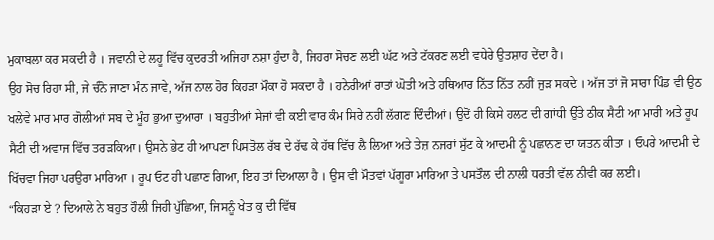ਮੁਕਾਬਲਾ ਕਰ ਸਕਦੀ ਹੈ । ਜਵਾਨੀ ਦੇ ਲਹੂ ਵਿੱਚ ਕੁਦਰਤੀ ਅਜਿਹਾ ਨਸ਼ਾ ਹੁੰਦਾ ਹੈ, ਜਿਹਰਾ ਸੋਚਣ ਲਈ ਘੱਟ ਅਤੇ ਟੱਕਰਣ ਲਈ ਵਧੇਰੇ ਉਤਸ਼ਾਹ ਦੇਂਦਾ ਹੈ।
ਉਹ ਸੋਚ ਰਿਹਾ ਸੀ, ਜੇ ਚੰਨੋ ਜਾਣਾ ਮੰਨ ਜਾਵੇ, ਅੱਜ ਨਾਲ ਹੋਰ ਕਿਹੜਾ ਮੌਕਾ ਹੋ ਸਕਦਾ ਹੈ । ਹਨੇਰੀਆਂ ਰਾਤਾਂ ਘੋਤੀ ਅਤੇ ਹਥਿਆਰ ਨਿੱਤ ਨਿੱਤ ਨਹੀਂ ਜੁੜ ਸਕਦੇ । ਅੱਜ ਤਾਂ ਜੋ ਸਾਰਾ ਪਿੰਡ ਵੀ ਉਠ ਖਲੇਵੇ ਮਾਰ ਮਾਰ ਗੋਲੀਆਂ ਸਬ ਦੇ ਮੂੰਹ ਭੁਆ ਦੁਆਰਾ । ਬਹੁਤੀਆਂ ਸੇਜਾਂ ਵੀ ਕਈ ਵਾਰ ਕੰਮ ਸਿਰੇ ਨਹੀਂ ਲੱਗਣ ਦਿੰਦੀਆਂ। ਉਦੋਂ ਹੀ ਕਿਸੇ ਹਲਟ ਦੀ ਗਾਂਧੀ ਉੱਤੇ ਠੀਕ ਸੈਟੀ ਆ ਮਾਰੀ ਅਤੇ ਰੂਪ ਸੈਟੀ ਦੀ ਅਵਾਜ ਵਿੱਚ ਤਰੜਕਿਆ। ਉਸਨੇ ਭੇਟ ਹੀ ਆਪਣਾ ਪਿਸਤੋਲ ਰੱਬ ਦੇ ਰੱਢ ਕੇ ਹੱਥ ਵਿੱਚ ਲੈ ਲਿਆ ਅਤੇ ਤੇਜ਼ ਨਜਰਾਂ ਸੁੱਟ ਕੇ ਆਦਮੀ ਨੂੰ ਪਛਾਨਣ ਦਾ ਯਤਨ ਕੀਤਾ । ਓਪਰੇ ਆਦਮੀ ਦੇ ਖਿੱਚਵਾ ਜਿਹਾ ਪਰਉਰਾ ਮਾਰਿਆ । ਰੂਪ ਓਟ ਹੀ ਪਛਾਣ ਗਿਆ, ਇਹ ਤਾਂ ਦਿਆਲਾ ਹੈ । ਉਸ ਵੀ ਮੌਤਵਾਂ ਪੱਗੂਰਾ ਮਾਰਿਆ ਤੇ ਪਸਤੌਲ ਦੀ ਨਾਲੀ ਧਰਤੀ ਵੱਲ ਨੀਵੀ ਕਰ ਲਈ।
“ਕਿਹੜਾ ਏ ? ਦਿਆਲੇ ਨੇ ਬਹੁਤ ਹੌਲੀ ਜਿਹੀ ਪੁੱਛਿਆ, ਜਿਸਨੂੰ ਖੇਤ ਕੁ ਦੀ ਵਿੱਥ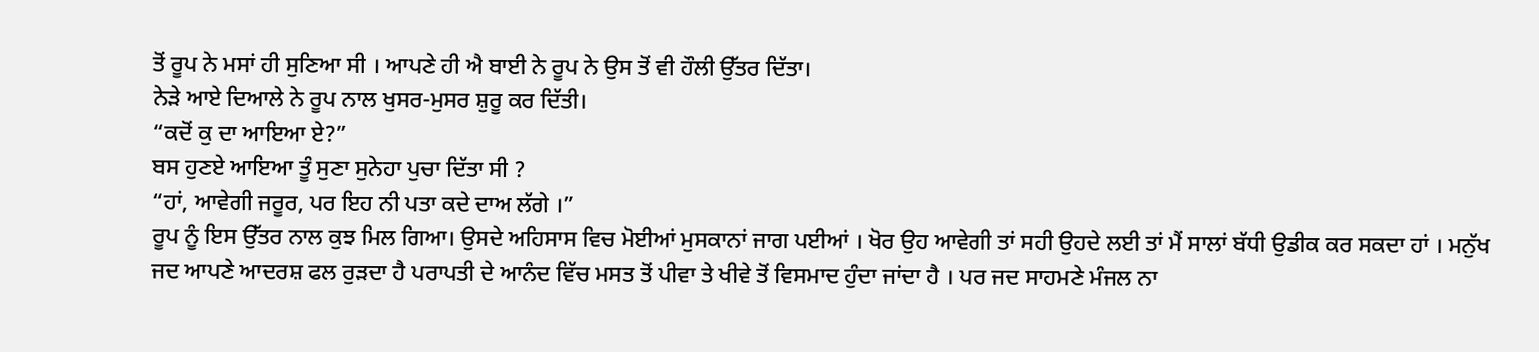ਤੋਂ ਰੂਪ ਨੇ ਮਸਾਂ ਹੀ ਸੁਣਿਆ ਸੀ । ਆਪਣੇ ਹੀ ਐ ਬਾਈ ਨੇ ਰੂਪ ਨੇ ਉਸ ਤੋਂ ਵੀ ਹੌਲੀ ਉੱਤਰ ਦਿੱਤਾ।
ਨੇੜੇ ਆਏ ਦਿਆਲੇ ਨੇ ਰੂਪ ਨਾਲ ਖੁਸਰ-ਮੁਸਰ ਸ਼ੁਰੂ ਕਰ ਦਿੱਤੀ।
“ਕਦੋਂ ਕੁ ਦਾ ਆਇਆ ਏ?”
ਬਸ ਹੁਣਏ ਆਇਆ ਤੂੰ ਸੁਣਾ ਸੁਨੇਹਾ ਪੁਚਾ ਦਿੱਤਾ ਸੀ ?
“ਹਾਂ, ਆਵੇਗੀ ਜਰੂਰ, ਪਰ ਇਹ ਨੀ ਪਤਾ ਕਦੇ ਦਾਅ ਲੱਗੇ ।”
ਰੂਪ ਨੂੰ ਇਸ ਉੱਤਰ ਨਾਲ ਕੁਝ ਮਿਲ ਗਿਆ। ਉਸਦੇ ਅਹਿਸਾਸ ਵਿਚ ਮੋਈਆਂ ਮੁਸਕਾਨਾਂ ਜਾਗ ਪਈਆਂ । ਖੋਰ ਉਹ ਆਵੇਗੀ ਤਾਂ ਸਹੀ ਉਹਦੇ ਲਈ ਤਾਂ ਮੈਂ ਸਾਲਾਂ ਬੱਧੀ ਉਡੀਕ ਕਰ ਸਕਦਾ ਹਾਂ । ਮਨੁੱਖ ਜਦ ਆਪਣੇ ਆਦਰਸ਼ ਫਲ ਰੁੜਦਾ ਹੈ ਪਰਾਪਤੀ ਦੇ ਆਨੰਦ ਵਿੱਚ ਮਸਤ ਤੋਂ ਪੀਵਾ ਤੇ ਖੀਵੇ ਤੋਂ ਵਿਸਮਾਦ ਹੁੰਦਾ ਜਾਂਦਾ ਹੈ । ਪਰ ਜਦ ਸਾਹਮਣੇ ਮੰਜਲ ਨਾ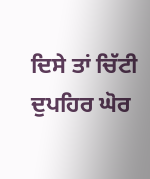ਦਿਸੇ ਤਾਂ ਚਿੱਟੀ ਦੁਪਹਿਰ ਘੋਰ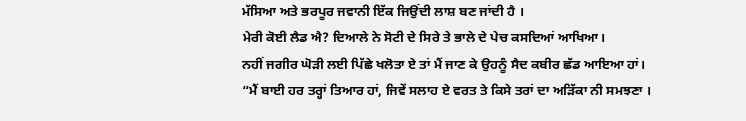ਮੱਸਿਆ ਅਤੇ ਭਰਪੂਰ ਜਵਾਨੀ ਇੱਕ ਜਿਉਂਦੀ ਲਾਸ਼ ਬਣ ਜਾਂਦੀ ਹੈ ।
ਮੇਰੀ ਕੋਈ ਲੈਡ ਐ? ਦਿਆਲੇ ਨੇ ਸੋਟੀ ਦੇ ਸਿਰੇ ਤੇ ਭਾਲੇ ਦੇ ਪੇਚ ਕਸਦਿਆਂ ਆਖਿਆ।
ਨਹੀਂ ਜਗੀਰ ਘੋੜੀ ਲਈ ਪਿੱਛੇ ਖਲੋਤਾ ਏ ਤਾਂ ਮੈਂ ਜਾਣ ਕੇ ਉਹਨੂੰ ਸੈਦ ਕਬੀਰ ਛੱਡ ਆਇਆ ਹਾਂ।
“ਮੈਂ ਬਾਈ ਹਰ ਤਰ੍ਹਾਂ ਤਿਆਰ ਹਾਂ, ਜਿਵੇਂ ਸਲਾਹ ਏ ਵਰਤ ਤੇ ਕਿਸੇ ਤਰਾਂ ਦਾ ਅੜਿੱਕਾ ਨੀ ਸਮਝਣਾ ।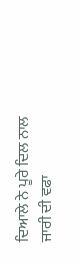ਦਿਆਲੇ ਨੇ ਪੂਰੇ ਦਿਲ ਨਾਲ ਜਾਰੀ ਦੀ ਵਫਾ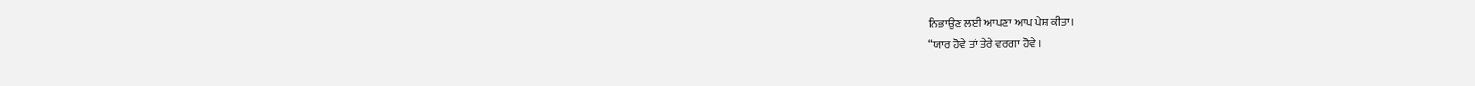ਨਿਭਾਉਣ ਲਈ ਆਪਣਾ ਆਪ ਪੇਸ਼ ਕੀਤਾ।
“ਯਾਰ ਹੋਵੇ ਤਾਂ ਤੇਰੇ ਵਰਗਾ ਹੋਵੇ ।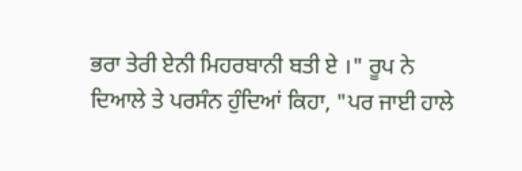ਭਰਾ ਤੇਰੀ ਏਨੀ ਮਿਹਰਬਾਨੀ ਬਤੀ ਏ ।" ਰੂਪ ਨੇ ਦਿਆਲੇ ਤੇ ਪਰਸੰਨ ਹੁੰਦਿਆਂ ਕਿਹਾ, "ਪਰ ਜਾਈ ਹਾਲੇ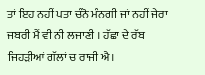ਤਾਂ ਇਹ ਨਹੀਂ ਪਤਾ ਚੰਨੋ ਮੰਨਗੀ ਜਾਂ ਨਹੀਂ ਜੇਰਾ ਜਬਰੀ ਮੈਂ ਵੀ ਨੀ ਲਜਾਣੀ । ਹੱਛਾ ਦੇ ਰੱਬ ਜਿਹੜੀਆਂ ਗੱਲਾਂ ਚ ਰਾਜੀ ਐ।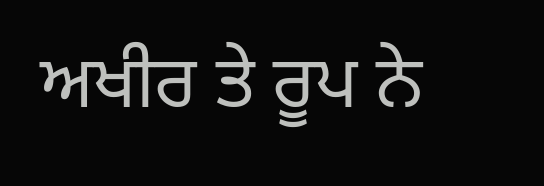ਅਖੀਰ ਤੇ ਰੂਪ ਨੇ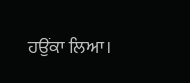ਹਉਂਕਾ ਲਿਆ।